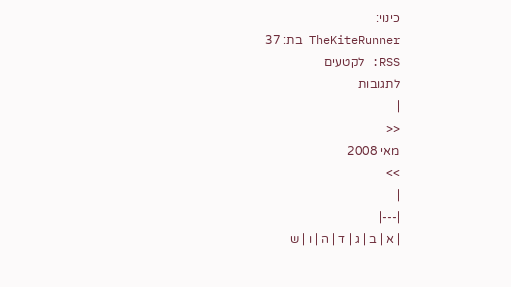כינוי:
TheKiteRunner בת: 37
RSS: לקטעים
לתגובות
|
<<
מאי 2008
>>
|
|---|
| א | ב | ג | ד | ה | ו | ש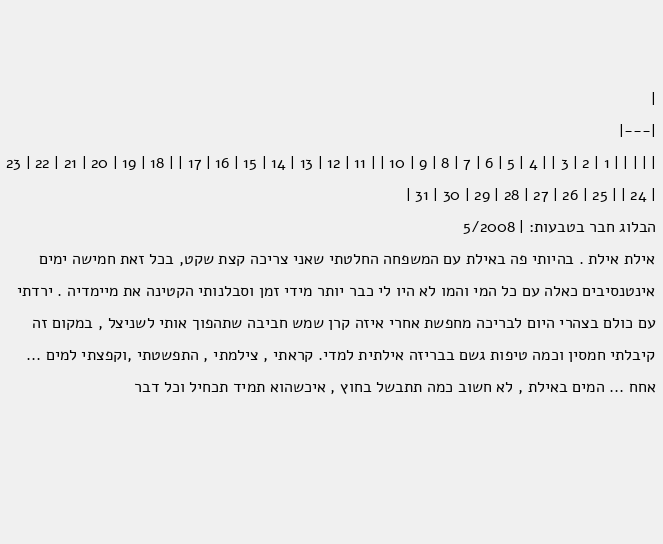|
|---|
| | | | | 1 | 2 | 3 | | 4 | 5 | 6 | 7 | 8 | 9 | 10 | | 11 | 12 | 13 | 14 | 15 | 16 | 17 | | 18 | 19 | 20 | 21 | 22 | 23 | 24 | | 25 | 26 | 27 | 28 | 29 | 30 | 31 |
הבלוג חבר בטבעות: | 5/2008
אילת אילת . בהיותי פה באילת עם המשפחה החלטתי שאני צריכה קצת שקט, בכל זאת חמישה ימים אינטנסיבים כאלה עם כל המי והמו לא היו לי כבר יותר מידי זמן וסבלנותי הקטינה את מיימדיה . ירדתי עם כולם בצהרי היום לבריכה מחפשת אחרי איזה קרן שמש חביבה שתהפוך אותי לשניצל , במקום זה קיבלתי חמסין וכמה טיפות גשם בבריזה אילתית למדי. קראתי , צילמתי , התפשטתי ,וקפצתי למים ... אחח ... המים באילת , לא חשוב כמה תתבשל בחוץ , איכשהוא תמיד תכחיל וכל דבר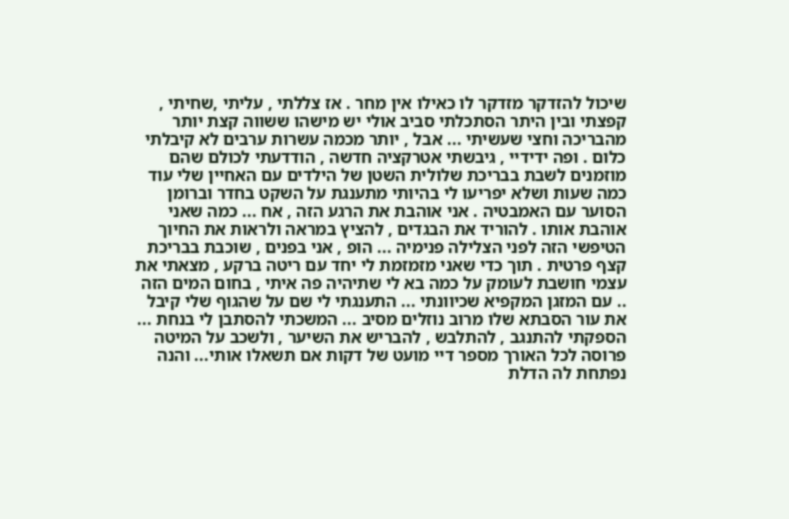שיכול להזדקר מזדקר לו כאילו אין מחר . אז צללתי , עליתי ,שחיתי , קפצתי ובין היתר הסתכלתי סביב אולי יש מישהו ששווה קצת יותר מהבריכה וחצי שעשיתי ... אבל , יותר מכמה עשרות ערבים לא קיבלתי כלום . ופה ידידיי , גיבשתי אטרקציה חדשה , הודדעתי לכולם שהם מוזמנים לשבת בבריכת שלולית השטן של הילדים עם האחיין שלי עוד כמה שעות ושלא יפריעו לי בהיותי מתענגת על השקט בחדר וברומן הסוער עם האמבטיה . אני אוהבת את הרגע הזה , אח ... כמה שאני אוהבת אותו . להוריד את הבגדים , להציץ במראה ולראות את החיוך הטיפשי הזה לפני הצלילה פנימיה ... הופ , אני בפנים , שוכבת בבריכת קצף פרטית . תוך כדי שאני מזמזמת לי יחד עם ריטה ברקע , מצאתי את עצמי חושבת לעומק על כמה בא לי שתיהיה פה איתי , בחום המים הזה .. עם המזגן המקפיא שכיוונתי ... התענגתי לי שם על שהגוף שלי קיבל את עור הסבתא שלו מרוב נוזלים מסיב ... המשכתי להסתבן לי בנחת ... הספקתי להתנגב , להתלבש , להבריש את השיער , ולשכב על המיטה פרוסה לכל האורך מספר דיי מועט של דקות אם תשאלו אותי... והנה נפתחת לה הדלת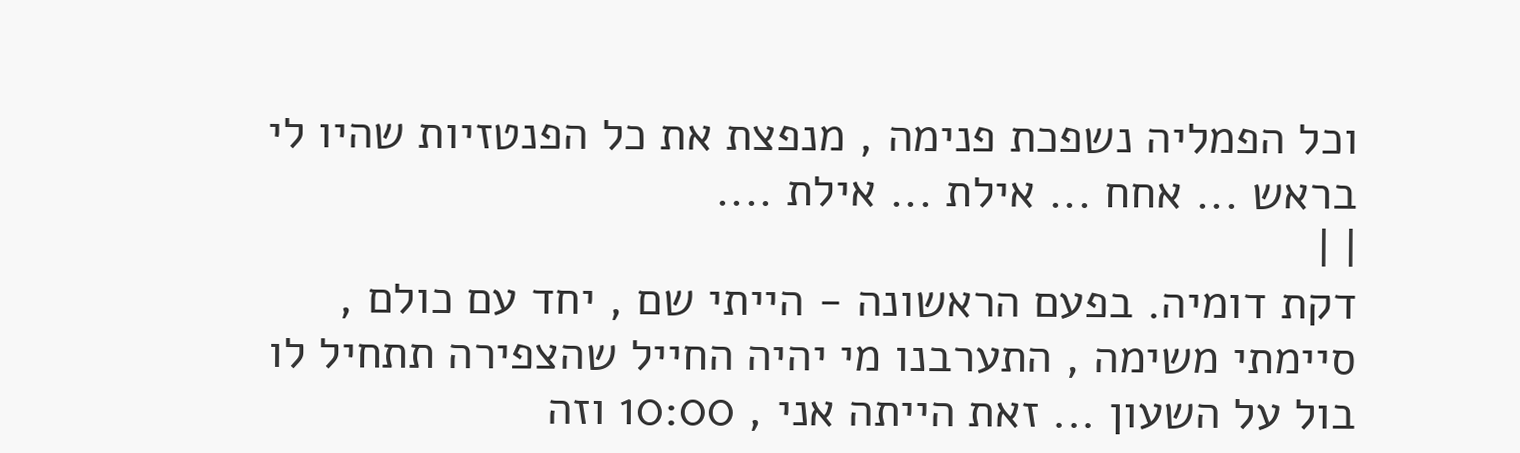וכל הפמליה נשפכת פנימה , מנפצת את כל הפנטזיות שהיו לי בראש ... אחח ... אילת ... אילת ....
| |
דקת דומיה. בפעם הראשונה - הייתי שם , יחד עם כולם , סיימתי משימה , התערבנו מי יהיה החייל שהצפירה תתחיל לו בול על השעון ... זאת הייתה אני , 10:00 וזה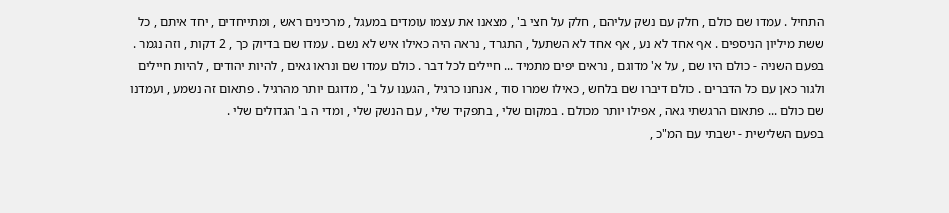התחיל . עמדו שם כולם , חלק עם נשק עליהם , חלק על חצי ב' , מצאנו את עצמו עומדים במעגל , מרכינים ראש , ומתייחדים , יחד איתם , כל ששת מיליון הניספים . אף אחד לא נע , אף אחד לא השתעל , התגרד , נראה היה כאילו איש לא נשם . עמדו שם בדיוק כך , 2 דקות , וזה נגמר .
בפעם השניה - כולם היו שם , על א' מדוגם , נראים יפים מתמיד ... חיילים לכל דבר . כולם עמדו שם ונראו גאים , להיות יהודים , להיות חיילים ולגור כאן עם כל הדברים . כולם דיברו שם בלחש , כאילו שמרו סוד , אנחנו כרגיל , הגענו על ב' , מדוגם יותר מהרגיל . פתאום זה נשמע , ועמדנו שם כולם ... פתאום הרגשתי גאה , אפילו יותר מכולם . במקום שלי , בתפקיד שלי , עם הנשק שלי , ומדי ה ב' הגדולים שלי .
בפעם השלישית - ישבתי עם המ"כ ,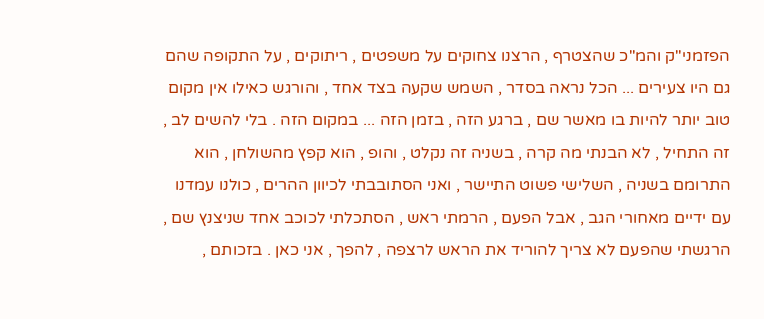הפזמני"ק והמ"כ שהצטרף , הרצנו צחוקים על משפטים , ריתוקים , על התקופה שהם גם היו צעירים ... הכל נראה בסדר , השמש שקעה בצד אחד , והורגש כאילו אין מקום טוב יותר להיות בו מאשר שם , ברגע הזה , בזמן הזה ... במקום הזה . בלי להשים לב , זה התחיל , לא הבנתי מה קרה , בשניה זה נקלט , והופ , הוא קפץ מהשולחן , הוא התרומם בשניה , השלישי פשוט התיישר , ואני הסתובבתי לכיוון ההרים , כולנו עמדנו עם ידיים מאחורי הגב , אבל הפעם , הרמתי ראש , הסתכלתי לכוכב אחד שניצנץ שם , הרגשתי שהפעם לא צריך להוריד את הראש לרצפה , להפך , אני כאן . בזכותם ,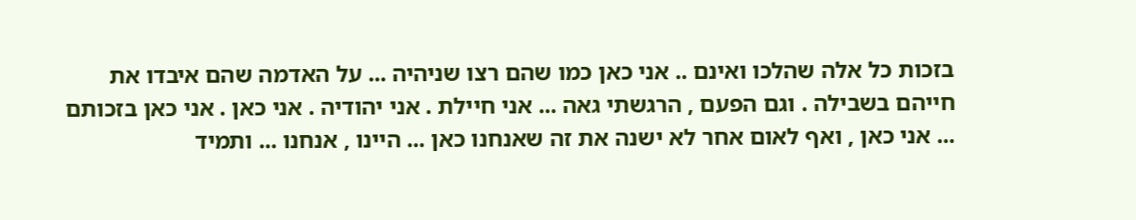בזכות כל אלה שהלכו ואינם .. אני כאן כמו שהם רצו שניהיה ... על האדמה שהם איבדו את חייהם בשבילה . וגם הפעם , הרגשתי גאה ... אני חיילת . אני יהודיה . אני כאן . אני כאן בזכותם ... אני כאן , ואף לאום אחר לא ישנה את זה שאנחנו כאן ... היינו , אנחנו ... ותמיד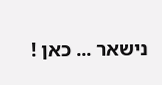נישאר ... כאן !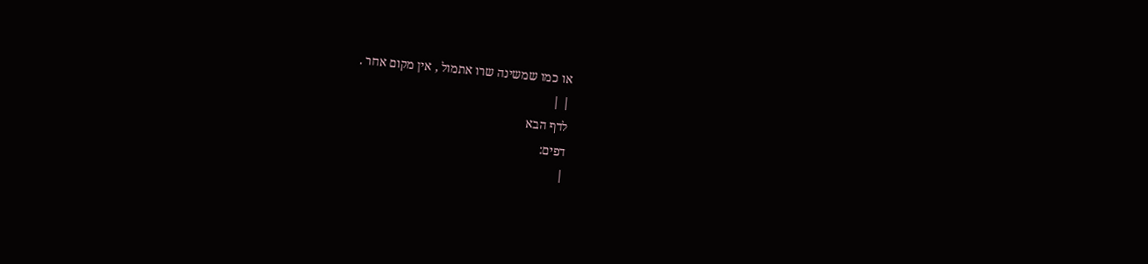או כמו שמשינה שרו אתמול , אין מקום אחר .
| |
לדף הבא
דפים:
|